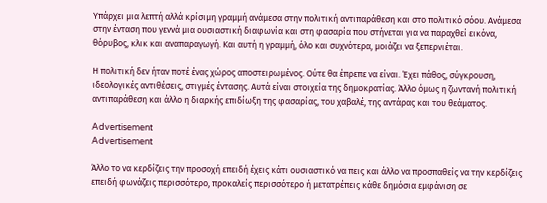Υπάρχει μια λεπτή αλλά κρίσιμη γραμμή ανάμεσα στην πολιτική αντιπαράθεση και στο πολιτικό σόου. Ανάμεσα στην ένταση που γεννά μια ουσιαστική διαφωνία και στη φασαρία που στήνεται για να παραχθεί εικόνα, θόρυβος, κλικ και αναπαραγωγή. Και αυτή η γραμμή, όλο και συχνότερα, μοιάζει να ξεπερνιέται.

Η πολιτική δεν ήταν ποτέ ένας χώρος αποστειρωμένος. Ούτε θα έπρεπε να είναι. Έχει πάθος, σύγκρουση, ιδεολογικές αντιθέσεις, στιγμές έντασης. Αυτά είναι στοιχεία της δημοκρατίας. Άλλο όμως η ζωντανή πολιτική αντιπαράθεση και άλλο η διαρκής επιδίωξη της φασαρίας, του χαβαλέ, της αντάρας και του θεάματος.

Advertisement
Advertisement

Άλλο το να κερδίζεις την προσοχή επειδή έχεις κάτι ουσιαστικό να πεις και άλλο να προσπαθείς να την κερδίζεις επειδή φωνάζεις περισσότερο, προκαλείς περισσότερο ή μετατρέπεις κάθε δημόσια εμφάνιση σε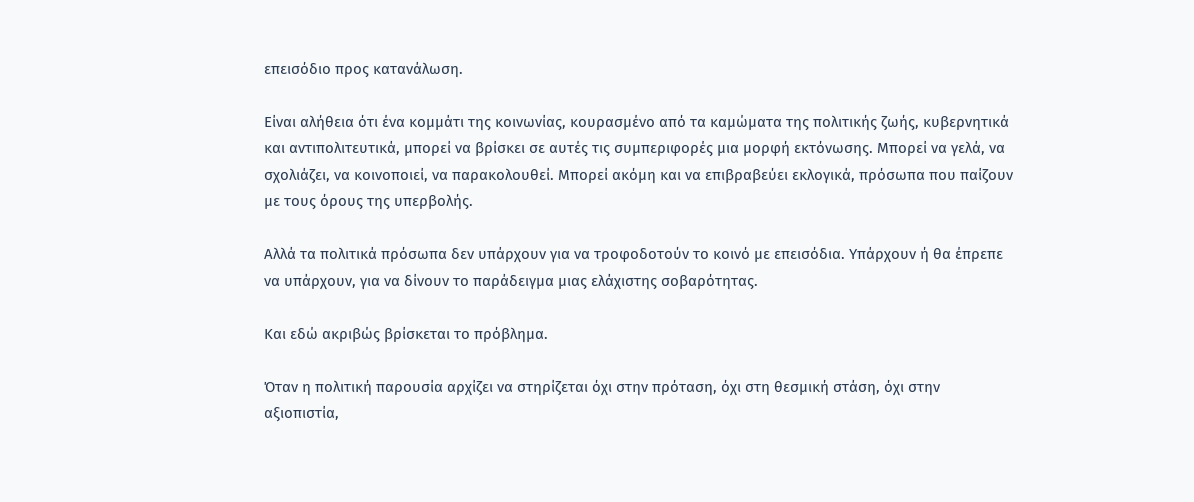επεισόδιο προς κατανάλωση.

Είναι αλήθεια ότι ένα κομμάτι της κοινωνίας, κουρασμένο από τα καμώματα της πολιτικής ζωής, κυβερνητικά και αντιπολιτευτικά, μπορεί να βρίσκει σε αυτές τις συμπεριφορές μια μορφή εκτόνωσης. Μπορεί να γελά, να σχολιάζει, να κοινοποιεί, να παρακολουθεί. Μπορεί ακόμη και να επιβραβεύει εκλογικά, πρόσωπα που παίζουν με τους όρους της υπερβολής.

Αλλά τα πολιτικά πρόσωπα δεν υπάρχουν για να τροφοδοτούν το κοινό με επεισόδια. Υπάρχουν ή θα έπρεπε να υπάρχουν, για να δίνουν το παράδειγμα μιας ελάχιστης σοβαρότητας.

Και εδώ ακριβώς βρίσκεται το πρόβλημα.

Όταν η πολιτική παρουσία αρχίζει να στηρίζεται όχι στην πρόταση, όχι στη θεσμική στάση, όχι στην αξιοπιστία,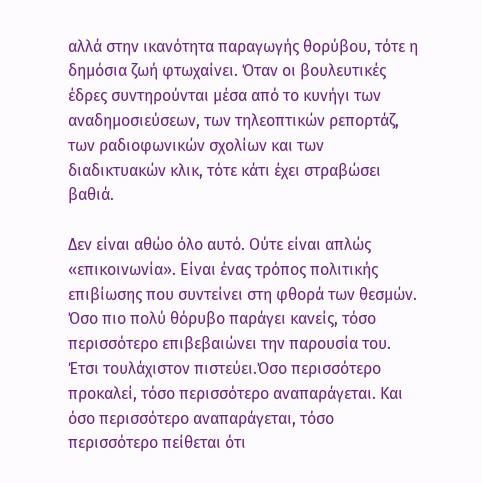αλλά στην ικανότητα παραγωγής θορύβου, τότε η δημόσια ζωή φτωχαίνει. Όταν οι βουλευτικές έδρες συντηρούνται μέσα από το κυνήγι των αναδημοσιεύσεων, των τηλεοπτικών ρεπορτάζ, των ραδιοφωνικών σχολίων και των διαδικτυακών κλικ, τότε κάτι έχει στραβώσει βαθιά.

Δεν είναι αθώο όλο αυτό. Ούτε είναι απλώς «επικοινωνία». Είναι ένας τρόπος πολιτικής επιβίωσης που συντείνει στη φθορά των θεσμών. Όσο πιο πολύ θόρυβο παράγει κανείς, τόσο περισσότερο επιβεβαιώνει την παρουσία του. Έτσι τουλάχιστον πιστεύει.Όσο περισσότερο προκαλεί, τόσο περισσότερο αναπαράγεται. Και όσο περισσότερο αναπαράγεται, τόσο περισσότερο πείθεται ότι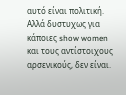αυτό είναι πολιτική. Αλλά δυστυχως για κάποιες show women και τους αντίστοιχους αρσενικούς, δεν είναι.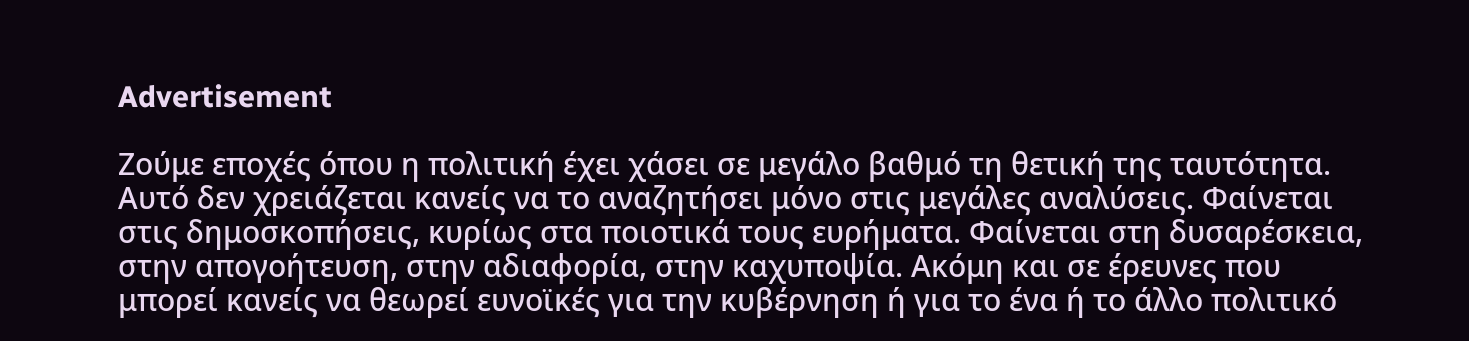Advertisement

Ζούμε εποχές όπου η πολιτική έχει χάσει σε μεγάλο βαθμό τη θετική της ταυτότητα. Αυτό δεν χρειάζεται κανείς να το αναζητήσει μόνο στις μεγάλες αναλύσεις. Φαίνεται στις δημοσκοπήσεις, κυρίως στα ποιοτικά τους ευρήματα. Φαίνεται στη δυσαρέσκεια, στην απογοήτευση, στην αδιαφορία, στην καχυποψία. Ακόμη και σε έρευνες που μπορεί κανείς να θεωρεί ευνοϊκές για την κυβέρνηση ή για το ένα ή το άλλο πολιτικό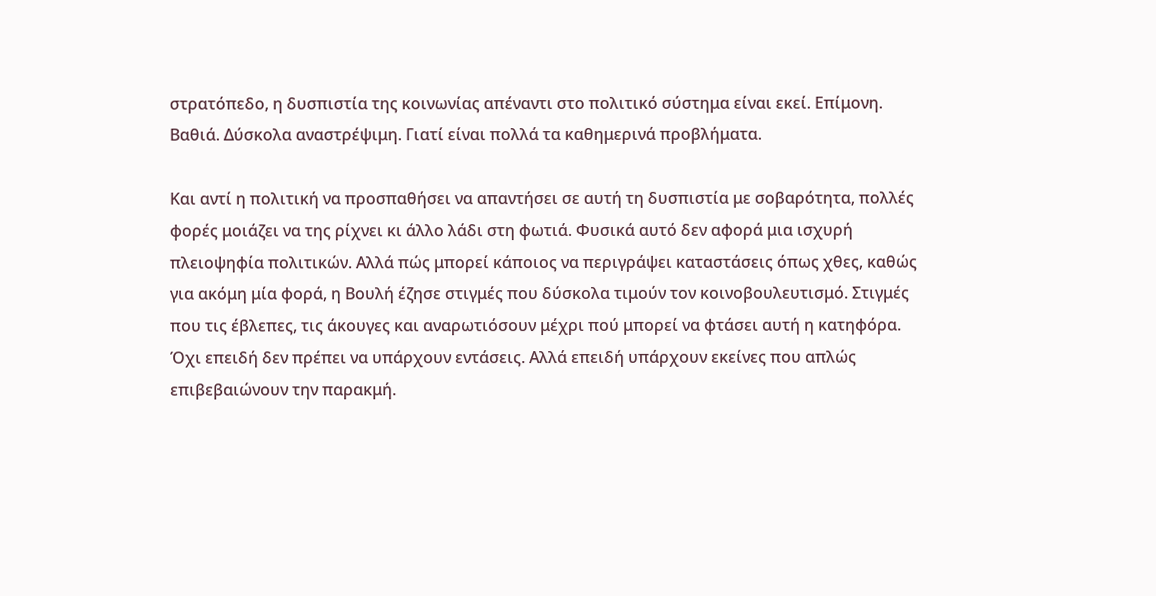στρατόπεδο, η δυσπιστία της κοινωνίας απέναντι στο πολιτικό σύστημα είναι εκεί. Επίμονη. Βαθιά. Δύσκολα αναστρέψιμη. Γιατί είναι πολλά τα καθημερινά προβλήματα.

Και αντί η πολιτική να προσπαθήσει να απαντήσει σε αυτή τη δυσπιστία με σοβαρότητα, πολλές φορές μοιάζει να της ρίχνει κι άλλο λάδι στη φωτιά. Φυσικά αυτό δεν αφορά μια ισχυρή πλειοψηφία πολιτικών. Αλλά πώς μπορεί κάποιος να περιγράψει καταστάσεις όπως χθες, καθώς για ακόμη μία φορά, η Βουλή έζησε στιγμές που δύσκολα τιμούν τον κοινοβουλευτισμό. Στιγμές που τις έβλεπες, τις άκουγες και αναρωτιόσουν μέχρι πού μπορεί να φτάσει αυτή η κατηφόρα. Όχι επειδή δεν πρέπει να υπάρχουν εντάσεις. Αλλά επειδή υπάρχουν εκείνες που απλώς επιβεβαιώνουν την παρακμή.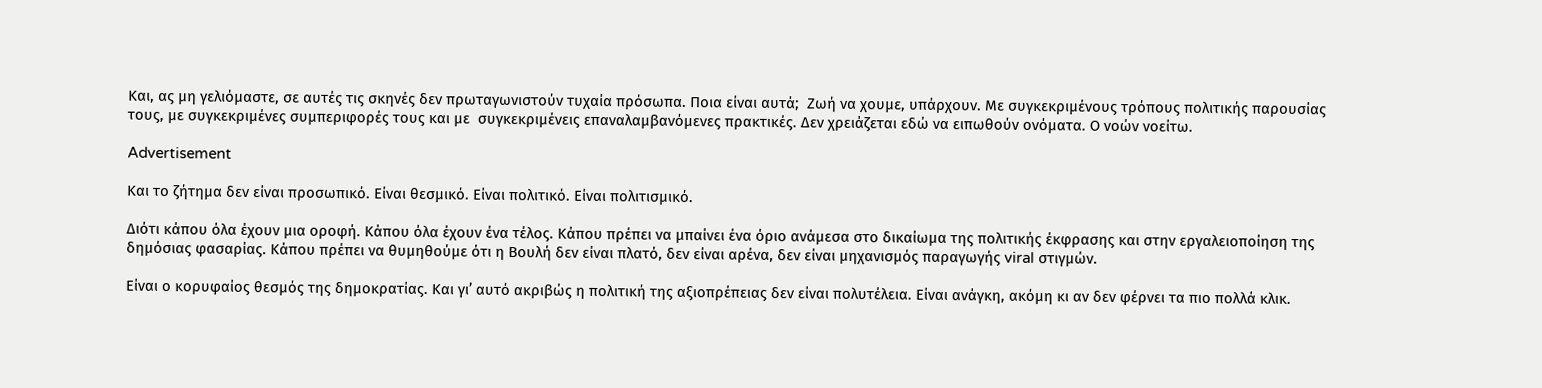Και, ας μη γελιόμαστε, σε αυτές τις σκηνές δεν πρωταγωνιστούν τυχαία πρόσωπα. Ποια είναι αυτά;  Ζωή να χουμε, υπάρχουν. Με συγκεκριμένους τρόπους πολιτικής παρουσίας τους, με συγκεκριμένες συμπεριφορές τους και με  συγκεκριμένεις επαναλαμβανόμενες πρακτικές. Δεν χρειάζεται εδώ να ειπωθούν ονόματα. Ο νοών νοείτω.

Advertisement

Και το ζήτημα δεν είναι προσωπικό. Είναι θεσμικό. Είναι πολιτικό. Είναι πολιτισμικό.

Διότι κάπου όλα έχουν μια οροφή. Κάπου όλα έχουν ένα τέλος. Κάπου πρέπει να μπαίνει ένα όριο ανάμεσα στο δικαίωμα της πολιτικής έκφρασης και στην εργαλειοποίηση της δημόσιας φασαρίας. Κάπου πρέπει να θυμηθούμε ότι η Βουλή δεν είναι πλατό, δεν είναι αρένα, δεν είναι μηχανισμός παραγωγής viral στιγμών.

Είναι ο κορυφαίος θεσμός της δημοκρατίας. Και γι’ αυτό ακριβώς η πολιτική της αξιοπρέπειας δεν είναι πολυτέλεια. Είναι ανάγκη, ακόμη κι αν δεν φέρνει τα πιο πολλά κλικ.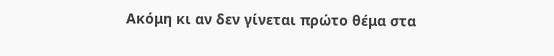Ακόμη κι αν δεν γίνεται πρώτο θέμα στα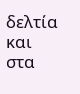δελτία και στα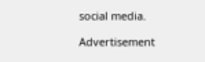social media.

Advertisement